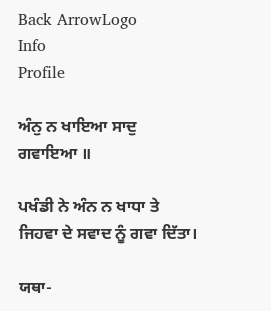Back ArrowLogo
Info
Profile

ਅੰਨੁ ਨ ਖਾਇਆ ਸਾਦੁ ਗਵਾਇਆ ॥

ਪਖੰਡੀ ਨੇ ਅੰਨ ਨ ਖਾਧਾ ਤੇ ਜਿਹਵਾ ਦੇ ਸਵਾਦ ਨੂੰ ਗਵਾ ਦਿੱਤਾ।

ਯਥਾ-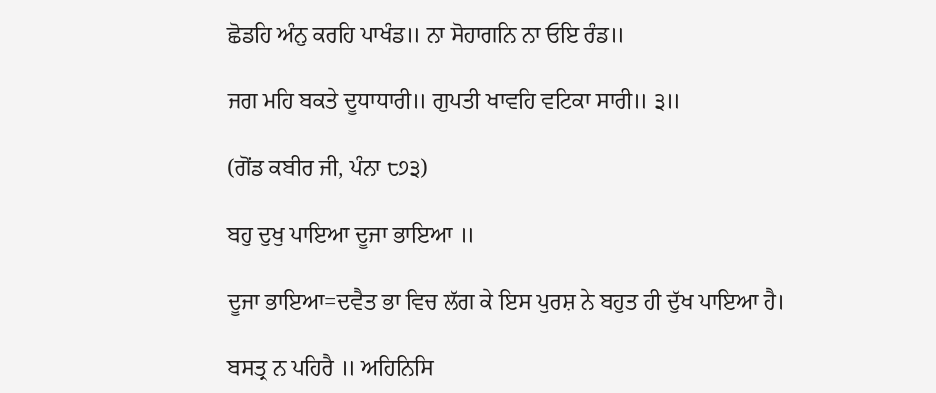ਛੋਡਹਿ ਅੰਨੁ ਕਰਹਿ ਪਾਖੰਡ॥ ਨਾ ਸੋਹਾਗਨਿ ਨਾ ਓਇ ਰੰਡ॥

ਜਗ ਮਹਿ ਬਕਤੇ ਦੂਧਾਧਾਰੀ॥ ਗੁਪਤੀ ਖਾਵਹਿ ਵਟਿਕਾ ਸਾਰੀ॥ ੩॥

(ਗੋਂਡ ਕਬੀਰ ਜੀ, ਪੰਨਾ ੮੭੩)

ਬਹੁ ਦੁਖੁ ਪਾਇਆ ਦੂਜਾ ਭਾਇਆ ॥

ਦੂਜਾ ਭਾਇਆ=ਦਵੈਤ ਭਾ ਵਿਚ ਲੱਗ ਕੇ ਇਸ ਪੁਰਸ਼ ਨੇ ਬਹੁਤ ਹੀ ਦੁੱਖ ਪਾਇਆ ਹੈ।

ਬਸਤ੍ਰ ਨ ਪਹਿਰੈ ॥ ਅਹਿਨਿਸਿ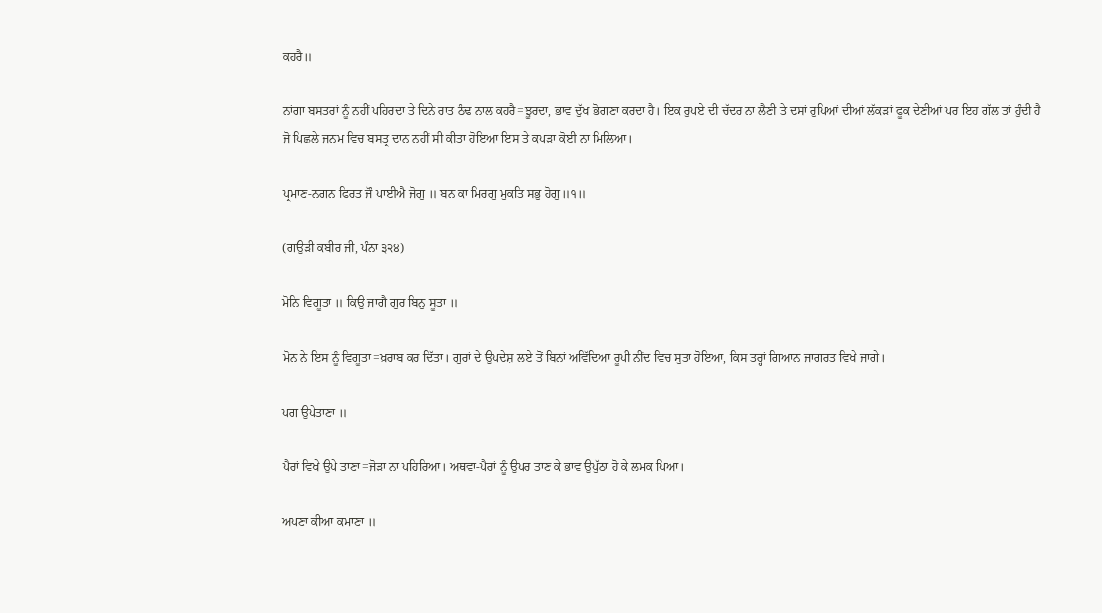ਕਹਰੈ॥

ਨਾਂਗਾ ਬਸਤਰਾਂ ਨੂੰ ਨਹੀਂ ਪਹਿਰਦਾ ਤੇ ਦਿਨੇ ਰਾਤ ਠੰਢ ਨਾਲ ਕਹਰੈ=ਝੂਰਦਾ, ਭਾਵ ਦੁੱਖ ਭੋਗਣਾ ਕਰਦਾ ਹੈ। ਇਕ ਰੁਪਏ ਦੀ ਚੱਦਰ ਨਾ ਲੈਣੀ ਤੇ ਦਸਾਂ ਰੁਪਿਆਂ ਦੀਆਂ ਲੱਕੜਾਂ ਫੂਕ ਦੇਣੀਆਂ ਪਰ ਇਹ ਗੱਲ ਤਾਂ ਹੁੰਦੀ ਹੈ ਜੋ ਪਿਛਲੇ ਜਨਮ ਵਿਚ ਬਸਤ੍ਰ ਦਾਨ ਨਹੀਂ ਸੀ ਕੀਤਾ ਹੋਇਆ ਇਸ ਤੇ ਕਪੜਾ ਕੋਈ ਨਾ ਮਿਲਿਆ।

ਪ੍ਰਮਾਣ-ਨਗਨ ਫਿਰਤ ਜੌ ਪਾਈਐ ਜੋਗੁ ॥ ਬਨ ਕਾ ਮਿਰਗੁ ਮੁਕਤਿ ਸਭੁ ਹੋਗੁ॥੧॥

(ਗਉੜੀ ਕਬੀਰ ਜੀ, ਪੰਨਾ ੩੨੪)

ਮੋਨਿ ਵਿਗੂਤਾ ॥ ਕਿਉ ਜਾਗੈ ਗੁਰ ਬਿਨੁ ਸੂਤਾ ॥

ਮੋਨ ਨੇ ਇਸ ਨੂੰ ਵਿਗੂਤਾ=ਖ਼ਰਾਬ ਕਰ ਦਿੱਤਾ। ਗੁਰਾਂ ਦੇ ਉਪਦੇਸ਼ ਲਏ ਤੋਂ ਬਿਨਾਂ ਅਵਿੱਦਿਆ ਰੂਪੀ ਨੀਂਦ ਵਿਚ ਸੁਤਾ ਹੋਇਆ, ਕਿਸ ਤਰ੍ਹਾਂ ਗਿਆਨ ਜਾਗਰਤ ਵਿਖੇ ਜਾਗੇ।

ਪਗ ਉਪੇਤਾਣਾ ॥

ਪੈਰਾਂ ਵਿਖੇ ਉਪੇ ਤਾਣਾ=ਜੋੜਾ ਨਾ ਪਹਿਰਿਆ। ਅਥਵਾ-ਪੈਰਾਂ ਨੂੰ ਉਪਰ ਤਾਣ ਕੇ ਭਾਵ ਉਪੁੱਠਾ ਹੋ ਕੇ ਲਮਕ ਪਿਆ।

ਅਪਣਾ ਕੀਆ ਕਮਾਣਾ ॥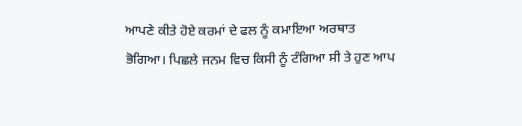ਆਪਣੇ ਕੀਤੇ ਹੋਏ ਕਰਮਾਂ ਦੇ ਫਲ ਨੂੰ ਕਮਾਇਆ ਅਰਥਾਤ ਭੋਗਿਆ। ਪਿਛਲੇ ਜਨਮ ਵਿਚ ਕਿਸੀ ਨੂੰ ਟੰਗਿਆ ਸੀ ਤੇ ਹੁਣ ਆਪ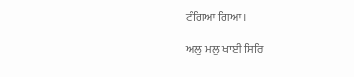ਟੰਗਿਆ ਗਿਆ।

ਅਲੁ ਮਲੁ ਖਾਈ ਸਿਰਿ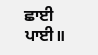ਛਾਈ ਪਾਈ॥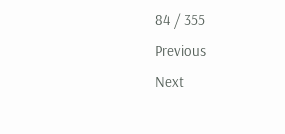84 / 355
Previous
Next